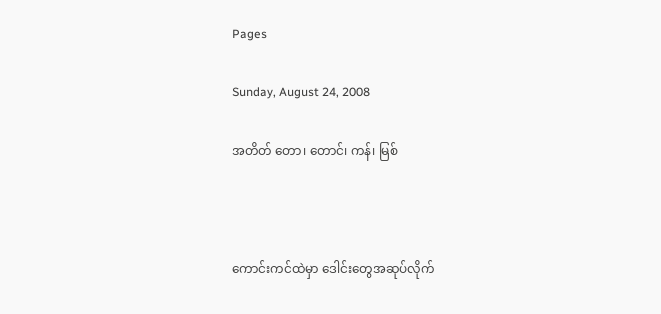Pages

Sunday, August 24, 2008

အတိတ် တော၊ တောင်၊ ကန်၊ မြစ်



ကောင်းကင်ထဲမှာ ဒေါင်းတွေအဆုပ်လိုက်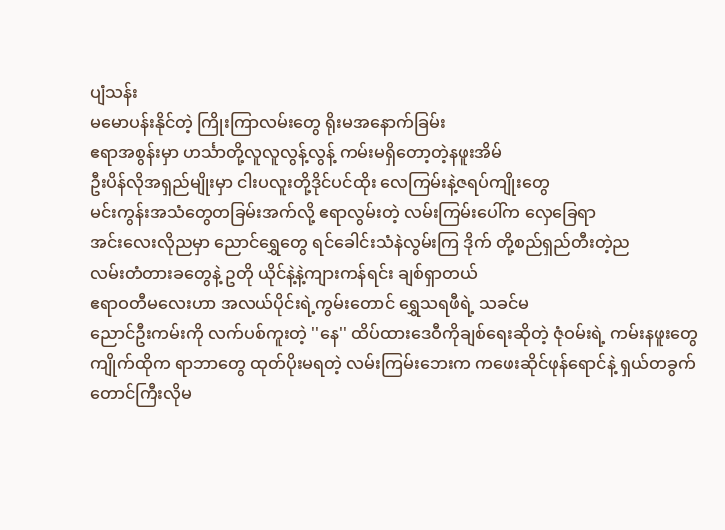ပျံသန်း
မမောပန်းနိုင်တဲ့ ကြိုးကြာလမ်းတွေ ရိုးမအနောက်ခြမ်း
ဧရာအစွန်းမှာ ဟင်္သာတို့လူလူလွန့်လွန့် ကမ်းမရှိတော့တဲ့နဖူးအိမ်
ဦးပိန်လိုအရှည်မျိုးမှာ ငါးပလူးတို့ဒိုင်ပင်ထိုး လေကြမ်းနဲ့ဇရပ်ကျိုးတွေ
မင်းကွန်းအသံတွေတခြမ်းအက်လို့ ဧရာလွမ်းတဲ့ လမ်းကြမ်းပေါ်က လှေခြေရာ
အင်းလေးလိုညမှာ ညောင်ရွှေတွေ ရင်ခေါင်းသံနဲလွမ်းကြ ဒိုက် တို့စည်ရှည်တီးတဲ့ည
လမ်းတံတားခတွေနဲ့ ဥတို ယိုင်နဲ့နဲ့ကျားကန်ရင်း ချစ်ရှာတယ်
ဧရာဝတီမလေးဟာ အလယ်ပိုင်းရဲ့ကွမ်းတောင် ရွှေသရဖီရဲ့ သခင်မ
ညောင်ဦးကမ်းကို လက်ပစ်ကူးတဲ့ ''နေ'' ထိပ်ထားဒေဝီကိုချစ်ရေးဆိုတဲ့ ဇုံဝမ်းရဲ့ ကမ်းနဖူးတွေ
ကျိုက်ထိုက ရာဘာတွေ ထုတ်ပိုးမရတဲ့ လမ်းကြမ်းဘေးက ကဖေးဆိုင်ဖုန်ရောင်နဲ့ ရှယ်တခွက်
တောင်ကြီးလိုမ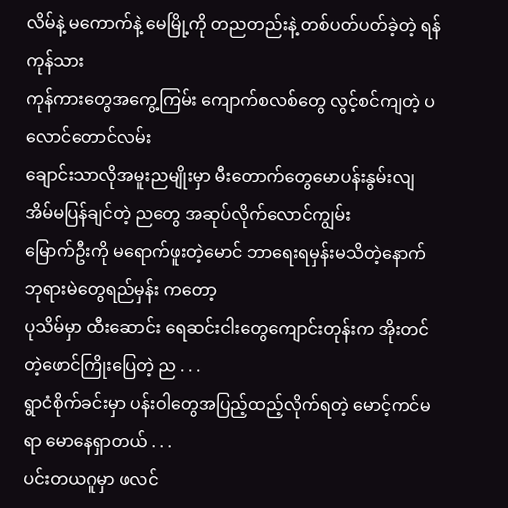လိမ်နဲ့ မကောက်နဲ့ မေမြို့ကို တညတည်းနဲ့ တစ်ပတ်ပတ်ခဲ့တဲ့ ရန်ကုန်သား
ကုန်ကားတွေအကွေ့ကြမ်း ကျောက်စလစ်တွေ လွင့်စင်ကျတဲ့ ပလောင်တောင်လမ်း
ချောင်းသာလိုအမူးညမျိုးမှာ မီးတောက်တွေမောပန်းနွမ်းလျ အိမ်မပြန်ချင်တဲ့ ညတွေ အဆုပ်လိုက်လောင်ကျွမ်း
မြောက်ဦးကို မရောက်ဖူးတဲ့မောင် ဘာရေးရမှန်းမသိတဲ့နောက် ဘုရားမဲတွေရည်မှန်း ကတော့
ပုသိမ်မှာ ထီးဆောင်း ရေဆင်းငါးတွေကျောင်းတုန်းက အိုးတင်တဲ့ဖောင်ကြိုးပြေတဲ့ ည . . .
ရွာငံစိုက်ခင်းမှာ ပန်းဝါတွေအပြည့်ထည့်လိုက်ရတဲ့ မောင့်ကင်မရာ မောနေရှာတယ် . . .
ပင်းတယဂူမှာ ဖလင်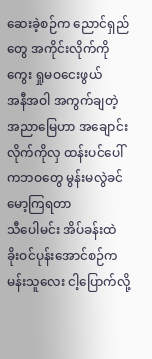ဆေးခဲ့စဉ်က ညောင်ရှည်တွေ အကိုင်းလိုက်ကိုကွေး ရှုမဝငေးဖွယ်
အနီအဝါ အကွက်ချတဲ့ အညာမြေဟာ အချောင်းလိုက်ကိုလှ ထန်းပင်ပေါ်ကဘဝတွေ မွန်းမလွဲခင်မော့ကြရတာ
သီပေါမင်း အိပ်ခန်းထဲ ခိုးဝင်ပုန်းအောင်စဉ်က မန်းသူလေး ငါ့ပြောက်လို့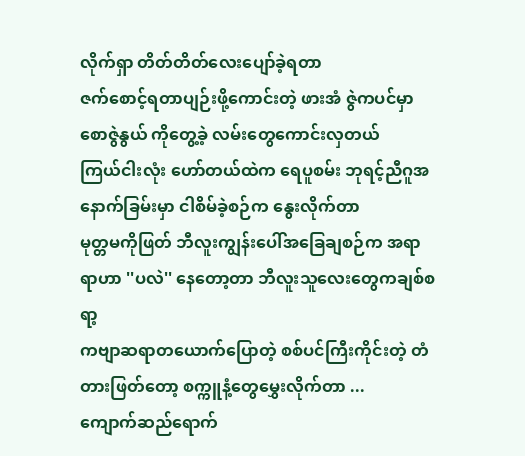လိုက်ရှာ တိတ်တိတ်လေးပျော်ခဲ့ရတာ
ဇက်စောင့်ရတာပျဉ်းဖို့ကောင်းတဲ့ ဖားအံ ဇွဲကပင်မှာ စောဇွဲနွယ် ကိုတွေ့ခဲ့ လမ်းတွေကောင်းလှတယ်
ကြယ်ငါးလုံး ဟော်တယ်ထဲက ရေပူစမ်း ဘုရင့်ညီဂူအနောက်ခြမ်းမှာ ငါစိမ်ခဲ့စဉ်က နွေးလိုက်တာ
မုတ္တမကိုဖြတ် ဘီလူးကျွန်းပေါ်အခြေချစဉ်က အရာရာဟာ ''ပလဲ'' နေတော့တာ ဘီလူးသူလေးတွေကချစ်စရာ့
ကဗျာဆရာတယောက်ပြောတဲ့ စစ်ပင်ကြီးကိုင်းတဲ့ တံတားဖြတ်တော့ စက္ကူနံ့တွေမွှေးလိုက်တာ ...
ကျောက်ဆည်ရောက်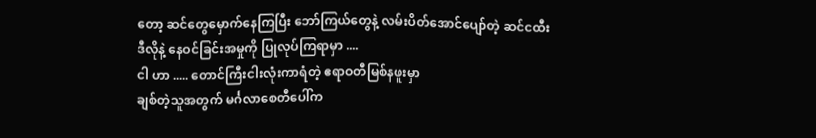တော့ ဆင်တွေမှောက်နေကြပြီး ဘော်ကြယ်တွေနဲ့ လမ်းပိတ်အောင်ပျော်တဲ့ ဆင်ငထီး
ဒီလိုနဲ့ နေဝင်ခြင်းအမှုကို ပြုလုပ်ကြရာမှာ ....
ငါ ဟာ ..... တောင်ကြီးငါးလုံးကာရံတဲ့ ဧရာဝတီမြစ်နဖူးမှာ
ချစ်တဲ့သူအတွက် မင်္ဂလာစေတီပေါ်က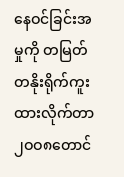နေဝင်ခြင်းအမှုကို တမြတ်တနိုးရိုက်ကူးထားလိုက်တာ
၂ဝဝ၈တောင်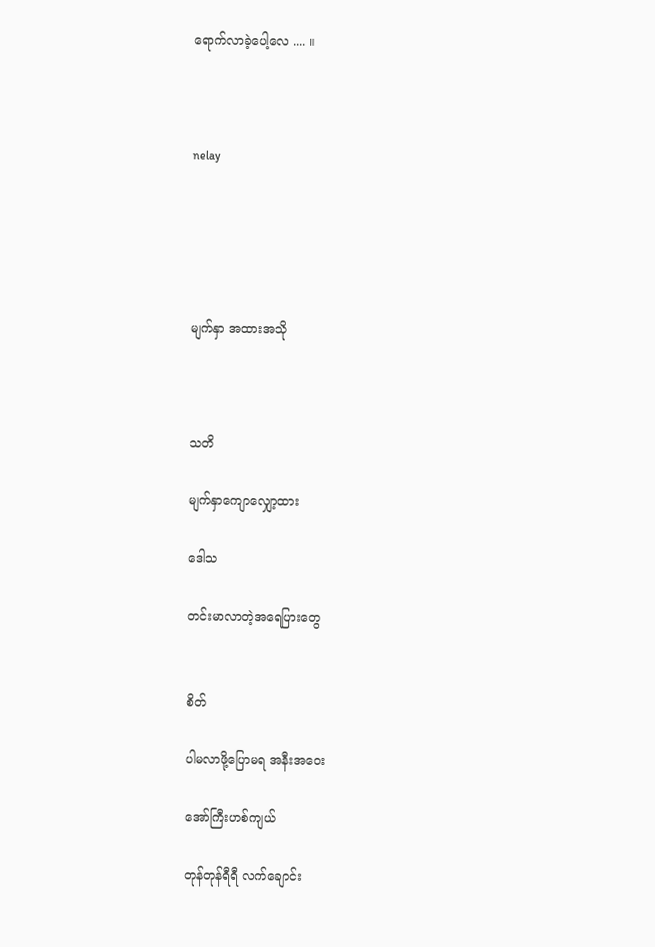ရောက်လာခဲ့ပေါ့လေ .... ။



nelay





မျက်နှာ အထားအသို



သတိ

မျက်နှာကျောလျှော့ထား

ဒေါသ

တင်းမာလာတဲ့အရေပြားတွေ


စိတ်

ပါမလာဖို့ပြောမရ အနီးအဝေး

အော်ကြီးဟစ်ကျယ်

တုန်တုန်ရီရီ လက်ချောင်း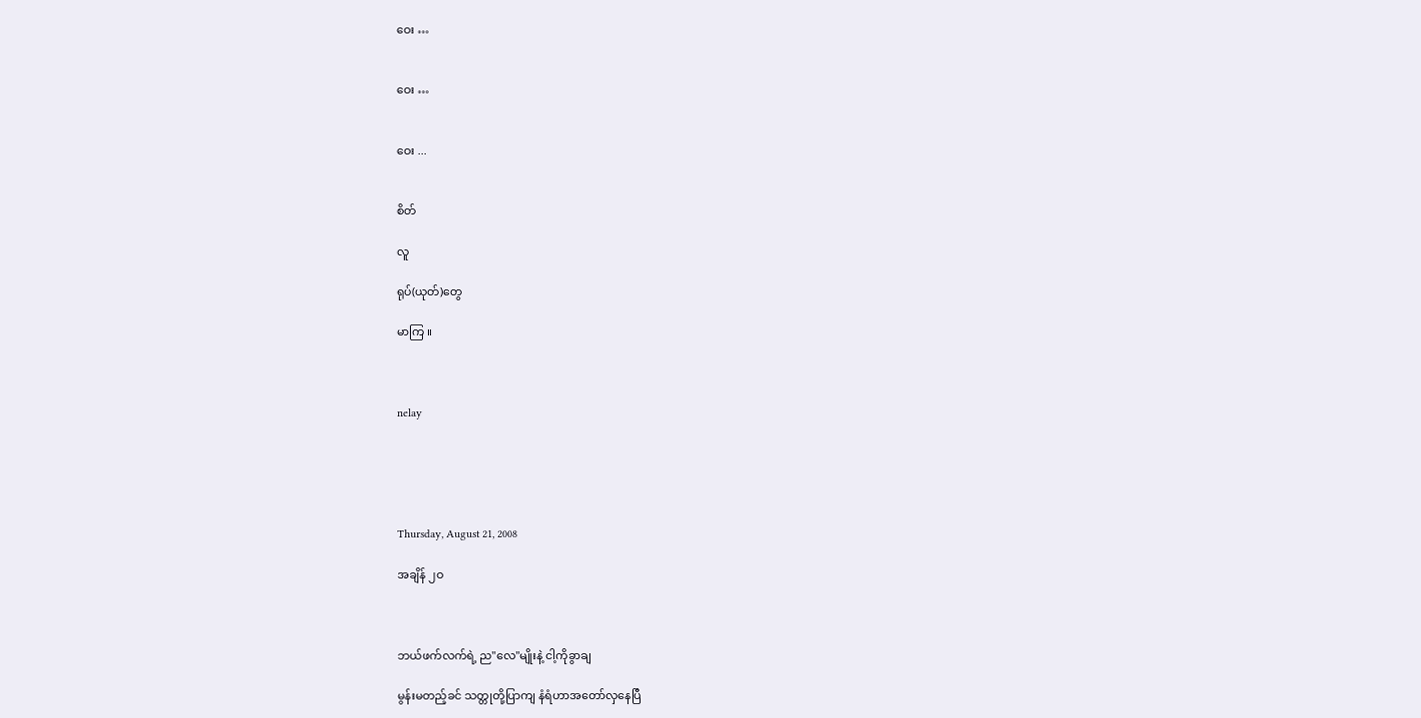ဝေး …


ဝေး …


ဝေး ...


စိတ်

လူ

ရုပ်(ယုတ်)တွေ

မာကြ ။



nelay





Thursday, August 21, 2008

အချိန် ၂ဝ



ဘယ်ဖက်လက်ရဲ့ ည''လေ''မျိုးနဲ့ ငါ့ကိုခွာချ

မွန်းမတည့်ခင် သတ္တုတို့ပြာကျ နံရံဟာအတော်လှနေပြီ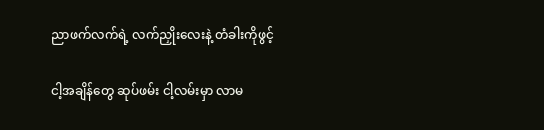ညာဖက်လက်ရဲ့ လက်ညှိုးလေးနဲ့ တံခါးကိုဖွင့်

ငါ့အချိန်တွေ ဆုပ်ဖမ်း ငါ့လမ်းမှာ လာမ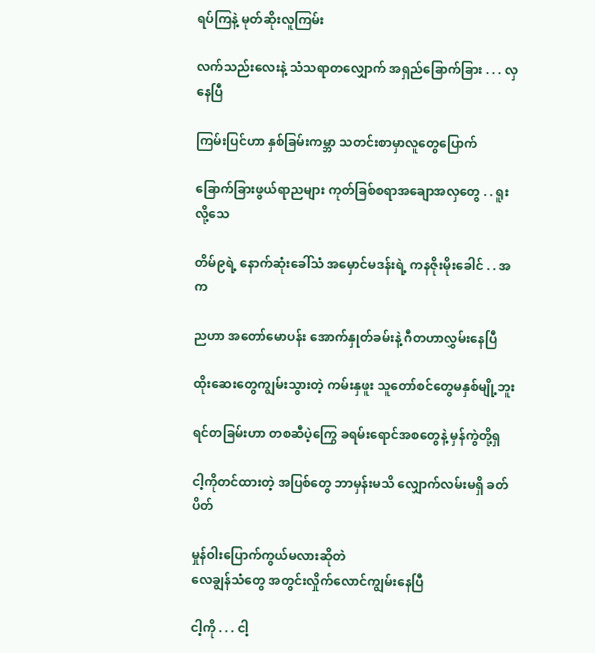ရပ်ကြနဲ့ မုတ်ဆိုးလူကြမ်း

လက်သည်းလေးနဲ့ သံသရာတလျှောက် အရှည်ခြောက်ခြား . . . လှနေပြီ

ကြမ်းပြင်ဟာ နှစ်ခြမ်းကမ္ဘာ သတင်းစာမှာလူတွေပြောက်

ခြောက်ခြားဖွယ်ရာညများ ကုတ်ခြစ်စရာအချောအလှတွေ . . ရူးလို့သေ

တိမ်၉ရဲ့ နောက်ဆုံးခေါ်သံ အမှောင်မဒန်းရဲ့ ကနဇိုးမိုးခေါင် . . အက

ညဟာ အတော်မောပန်း အောက်နှုတ်ခမ်းနဲ့ ဂီတဟာလွှမ်းနေပြီ

ထိုးဆေးတွေကျွမ်းသွားတဲ့ ကမ်းနှဖူး သူတော်စင်တွေမနှစ်မျို့ဘူး

ရင်တခြမ်းဟာ တစဆီပဲ့ကြွေ ခရမ်းရောင်အစတွေနဲ့ မှန်ကွဲတို့ရှ

ငါ့ကိုတင်ထားတဲ့ အပြစ်တွေ ဘာမှန်းမသိ လျှောက်လမ်းမရှိ ခတ်ပိတ်

မှုန်ဝါးပြောက်ကွယ်မလားဆိုတဲ
လေချွန်သံတွေ အတွင်းလှိုက်လောင်ကျွမ်းနေပြီ

ငါ့ကို . . . ငါ့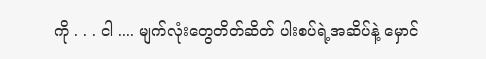ကို . . . ငါ .... မျက်လုံးတွေတိတ်ဆိတ် ပါးစပ်ရဲ့အဆိပ်နဲ့ မှောင်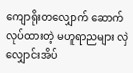ကျောရိုးတလျှောက် ဆောက်လုပ်ထားတဲ့ မဟူရာညများ လှဲလျှောင်းအိပ်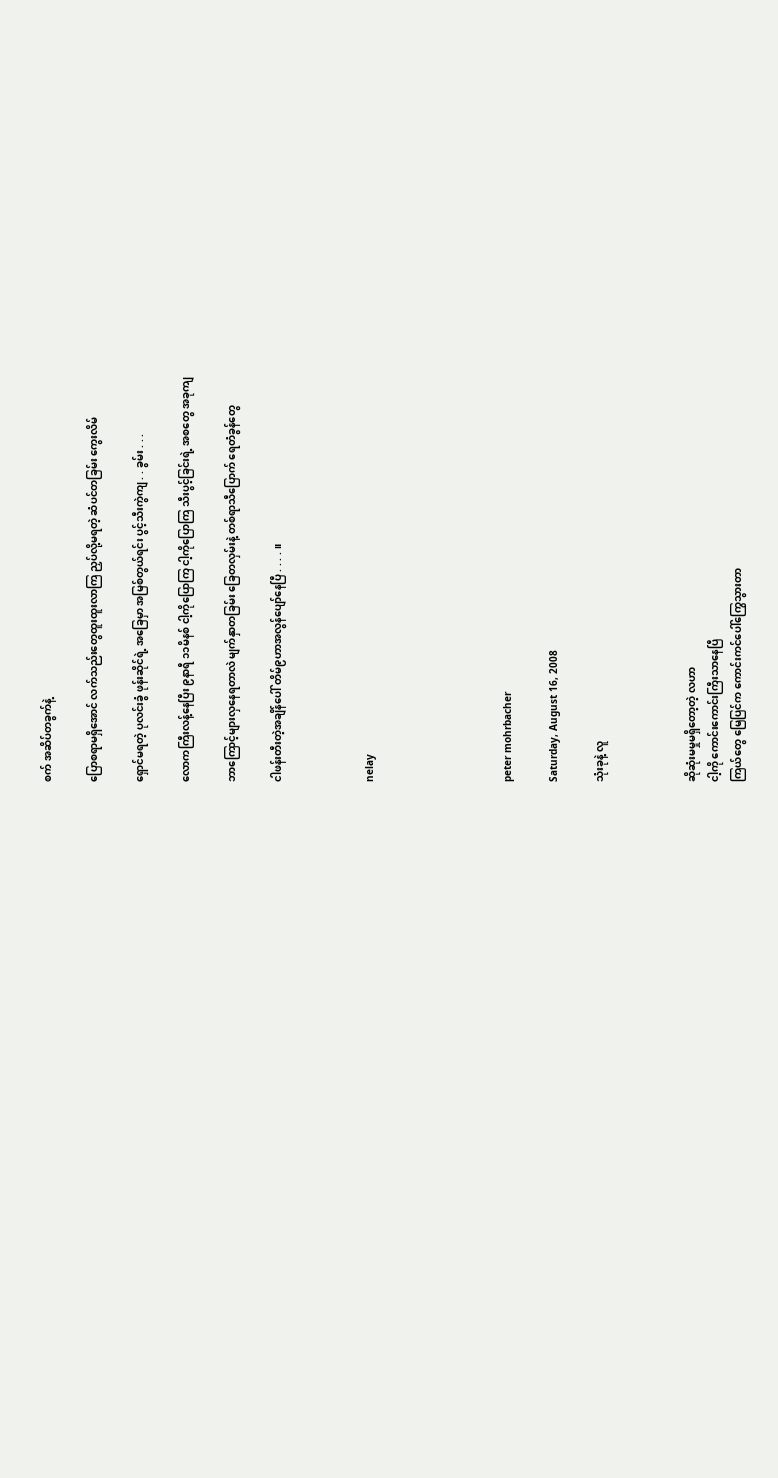စက် အဆိပ်တခွက်နဲ့

ပြောစရာမရှိအောင် လက်သည်းတွေထူးထူးလာကြ ညှပ်လို့မရတဲ့ ဆံပင်တခြမ်း ကွေးလိမ်

ရှောင်မရတဲ့ ပုလင်းခွံ ဖုန်းဆိုင်ရဲ့ အခြေမှာ အမြစ်တွယ်ရင်း ပွင့်သီးကွဲကျ . . ခွမ်း . . .

လောကကြီးလန့်နေပြီး ၉နာရီ ၁၁မိနစ် ငါ့ကိုပြောကြ ငါ့ကိုပြောကြ သီးပွင့်ခြင်းရဲ့ အစတွေ အခုကျ

ဘာကြောင့်များလှနေရတာလဲ မျက်နှာတခြမ်း ခြေတလှမ်းနဲ့ တစ်ရာသီပြောက် ရေတံခွန်တွေ

ငါဖန်းတီးတဲ့အချိန်ပေါ် တိမ်၉ဟာအလွန်ပျော်နေပြီ . . . . ။



nelay





peter mohrbacher

Saturday, August 16, 2008

သုံးခုနဲ့ လူ



ဆိုဆုံးမမှုမရှိတော့တဲ့ လဟာ
ငါ့ကို ကောင်းကောင်းကြီးသာနေပြီ
ကြယ်တွေ မြေပြင်က ကောင်းကင်ပေါ်ကြွေသွားတာ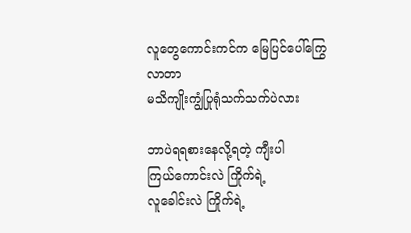လူတွေကောင်းကင်က မြေပြင်ပေါ်ကြွေလာတာ
မသိကျိုးကျွံပြုရုံသက်သက်ပဲလား

ဘာပဲရရစားနေလို့ရတဲ့ ကျီးပါ
ကြယ်ကောင်းလဲ ကြိုက်ရဲ့
လူခေါင်းလဲ ကြိုက်ရဲ့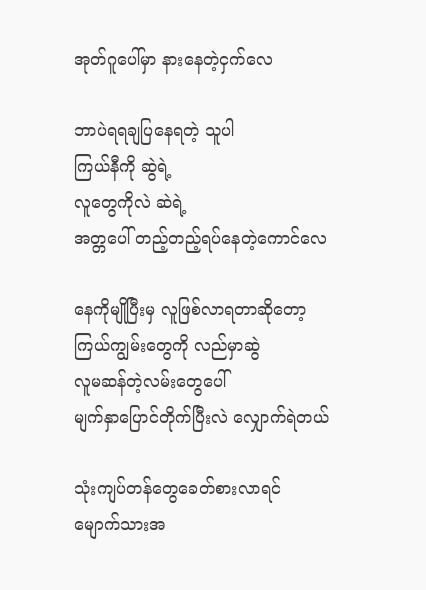အုတ်ဂူပေါ်မှာ နားနေတဲ့ငှက်လေ

ဘာပဲရရချပြနေရတဲ့ သူပါ
ကြယ်နီကို ဆွဲရဲ့
လူတွေကိုလဲ ဆဲရဲ့
အတ္တပေါ် တည့်တည့်ရပ်နေတဲ့ကောင်လေ

နေကိုမျိုပြီးမှ လူဖြစ်လာရတာဆိုတော့
ကြယ်ကျွမ်းတွေကို လည်မှာဆွဲ
လူမဆန်တဲ့လမ်းတွေပေါ်
မျက်နှာပြောင်တိုက်ပြီးလဲ လျှောက်ရဲတယ်

သုံးကျပ်တန်တွေခေတ်စားလာရင်
မျောက်သားအ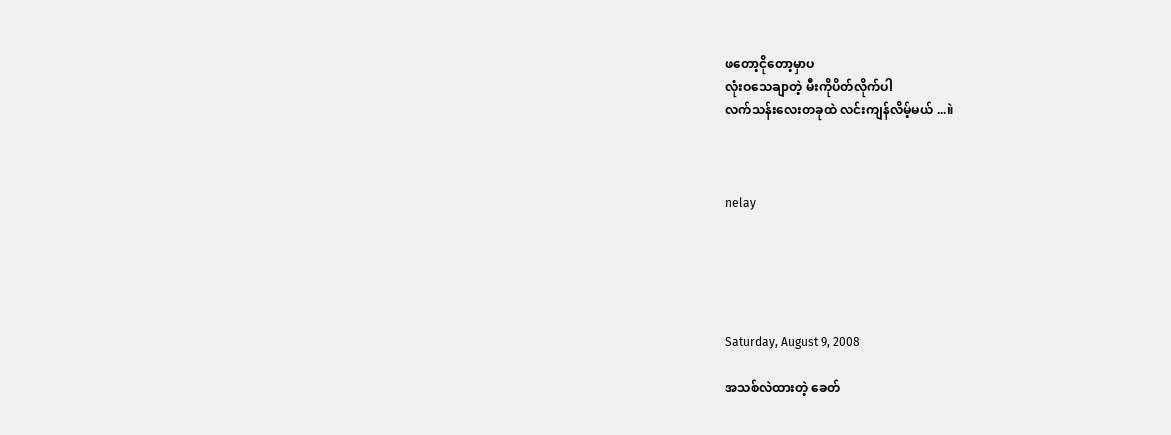ဖတော့ငိုတော့မှာပ
လုံးဝသေချာတဲ့ မီးကိုပိတ်လိုက်ပါ
လက်သန်းလေးတခုထဲ လင်းကျန်လိမ့်မယ် ...။ဲ



nelay





Saturday, August 9, 2008

အသစ်လဲထားတဲ့ ခေတ်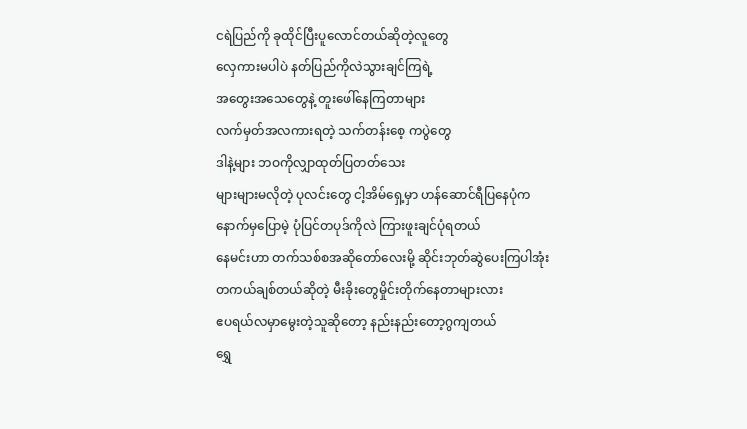ငရဲပြည်ကို ခုထိုင်ပြီးပူလောင်တယ်ဆိုတဲ့လူတွေ
လှေကားမပါပဲ နတ်ပြည်ကိုလဲသွားချင်ကြရဲ့
အတွေးအသေတွေနဲ့ တူးဖေါ်နေကြတာများ
လက်မှတ်အလကားရတဲ့ သက်တန်းစေ့ ကပွဲတွေ
ဒါနဲ့များ ဘဝကိုလျှာထုတ်ပြတတ်သေး
များများမလိုတဲ့ ပုလင်းတွေ ငါ့အိမ်ရှေ့မှာ ဟန်ဆောင်ရီပြနေပုံက
နောက်မှပြောမဲ့ ပုံပြင်တပုဒ်ကိုလဲ ကြားဖူးချင်ပုံရတယ်
နေမင်းဟာ တက်သစ်စအဆိုတော်လေးမို့ ဆိုင်းဘုတ်ဆွဲပေးကြပါအုံး
တကယ်ချစ်တယ်ဆိုတဲ့ မီးခိုးတွေမှိုင်းတိုက်နေတာများလား
ဧပရယ်လမှာမွေးတဲ့သူဆိုတော့ နည်းနည်းတော့ဂွကျတယ်
ရွှေ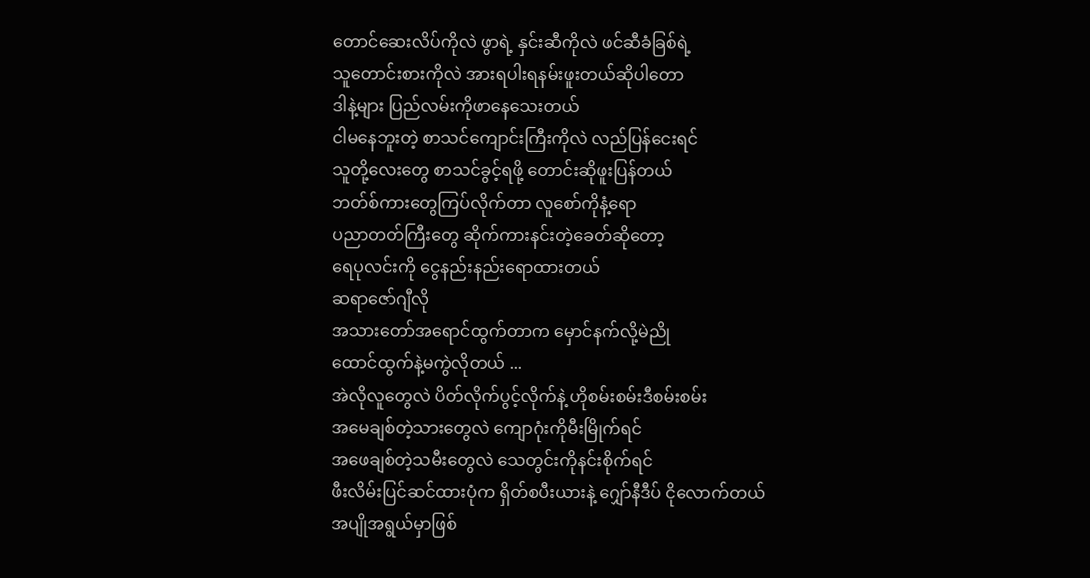တောင်ဆေးလိပ်ကိုလဲ ဖွာရဲ့ နှင်းဆီကိုလဲ ဖင်ဆီခံခြစ်ရဲ့
သူတောင်းစားကိုလဲ အားရပါးရနမ်းဖူးတယ်ဆိုပါတော
ဒါနဲ့များ ပြည်လမ်းကိုဖာနေသေးတယ်
ငါမနေဘူးတဲ့ စာသင်ကျောင်းကြီးကိုလဲ လည်ပြန်ငေးရင်
သူတို့လေးတွေ စာသင်ခွင့်ရဖို့ တောင်းဆိုဖူးပြန်တယ်
ဘတ်စ်ကားတွေကြပ်လိုက်တာ လူစော်ကိုနံ့ရော
ပညာတတ်ကြီးတွေ ဆိုက်ကားနင်းတဲ့ခေတ်ဆိုတော့
ရေပုလင်းကို ငွေနည်းနည်းရောထားတယ်
ဆရာဇော်ဂျီလို
အသားတော်အရောင်ထွက်တာက မှောင်နက်လို့မဲညို
ထောင်ထွက်နဲ့မကွဲလိုတယ် ...
အဲလိုလူတွေလဲ ပိတ်လိုက်ပွင့်လိုက်နဲ့ ဟိုစမ်းစမ်းဒီစမ်းစမ်း
အမေချစ်တဲ့သားတွေလဲ ကျောဂုံးကိုမီးမြိုက်ရင်
အဖေချစ်တဲ့သမီးတွေလဲ သေတွင်းကိုနင်းစိုက်ရင်
ဖီးလိမ်းပြင်ဆင်ထားပုံက ရှိတ်စပီးယားနဲ့ ဂျှော်နီဒီပ် ငိုလောက်တယ်
အပျိုအရွယ်မှာဖြစ်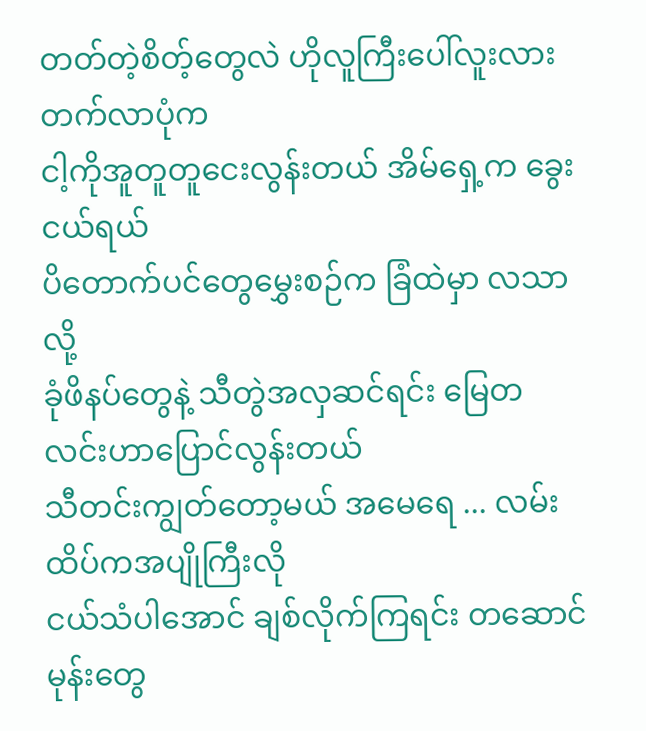တတ်တဲ့စိတ့်တွေလဲ ဟိုလူကြီးပေါ်လူးလားတက်လာပုံက
ငါ့ကိုအူတူတူငေးလွန်းတယ် အိမ်ရှေ့က ခွေးငယ်ရယ်
ပိတောက်ပင်တွေမွှေးစဉ်က ခြံထဲမှာ လသာလို့
ခုံဖိနပ်တွေနဲ့ သီတွဲအလှဆင်ရင်း မြေတလင်းဟာပြောင်လွန်းတယ်
သီတင်းကျွတ်တော့မယ် အမေရေ ... လမ်းထိပ်ကအပျိုကြီးလို
ငယ်သံပါအောင် ချစ်လိုက်ကြရင်း တဆောင်မုန်းတွေ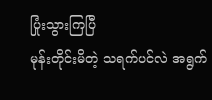ပြုံးသွားကြပြီ
မုန်းတိုင်းမိတဲ့ သရက်ပင်လဲ အရွက်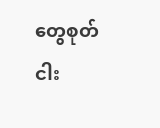တွေစုတ်
ငါး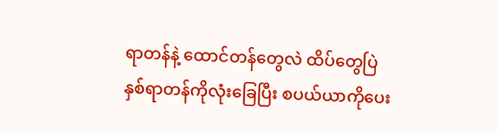ရာတန်နဲ့ ထောင်တန်တွေလဲ ထိပ်တွေပြဲ
နှစ်ရာတန်ကိုလုံးခြေပြီး စပယ်ယာကိုပေး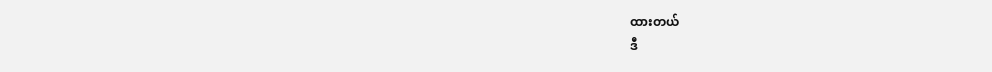ထားတယ်
ဒီ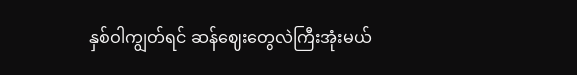နှစ်ဝါကျွတ်ရင် ဆန်ဈေးတွေလဲကြီးအုံးမယ်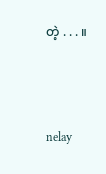တဲ့ . . . ။



nelay